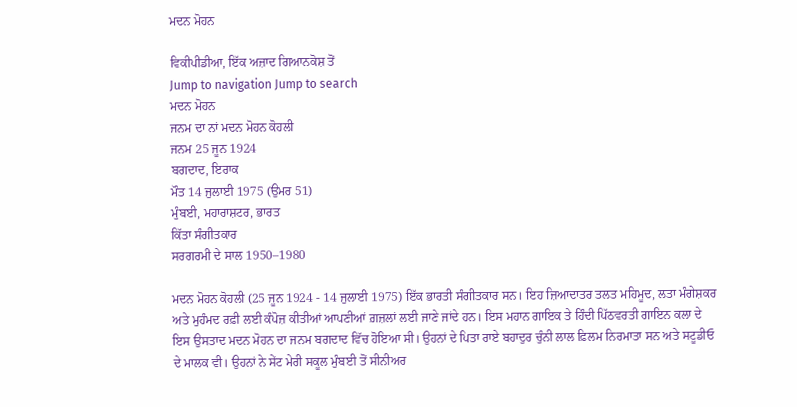ਮਦਨ ਮੋਹਨ

ਵਿਕੀਪੀਡੀਆ, ਇੱਕ ਅਜ਼ਾਦ ਗਿਆਨਕੋਸ਼ ਤੋਂ
Jump to navigation Jump to search
ਮਦਨ ਮੋਹਨ
ਜਨਮ ਦਾ ਨਾਂ ਮਦਨ ਮੋਹਨ ਕੋਹਲੀ
ਜਨਮ 25 ਜੂਨ 1924
ਬਗਦਾਦ, ਇਰਾਕ
ਮੌਤ 14 ਜੁਲਾਈ 1975 (ਉਮਰ 51)
ਮੁੰਬਈ, ਮਹਾਰਾਸ਼ਟਰ, ਭਾਰਤ
ਕਿੱਤਾ ਸੰਗੀਤਕਾਰ
ਸਰਗਰਮੀ ਦੇ ਸਾਲ 1950–1980

ਮਦਨ ਮੋਹਨ ਕੋਹਲੀ (25 ਜੂਨ 1924 - 14 ਜੁਲਾਈ 1975) ਇੱਕ ਭਾਰਤੀ ਸੰਗੀਤਕਾਰ ਸਨ। ਇਹ ਜ਼ਿਆਦਾਤਰ ਤਲਤ ਮਹਿਮੂਦ, ਲਤਾ ਮੰਗੇਸ਼ਕਰ ਅਤੇ ਮੁਹੰਮਦ ਰਫ਼ੀ ਲਈ ਕੰਪੋਜ਼ ਕੀਤੀਆਂ ਆਪਣੀਆਂ ਗ਼ਜ਼ਲਾਂ ਲਈ ਜਾਣੇ ਜਾਂਦੇ ਹਨ। ਇਸ ਮਹਾਨ ਗਾਇਕ ਤੇ ਹਿੰਦੀ ਪਿੱਠਵਰਤੀ ਗਾਇਨ ਕਲਾ ਦੇ ਇਸ ਉਸਤਾਦ ਮਦਨ ਮੋਹਨ ਦਾ ਜਨਮ ਬਗਦਾਦ ਵਿੱਚ ਹੋਇਆ ਸੀ। ਉਹਨਾਂ ਦੇ ਪਿਤਾ ਰਾਏ ਬਹਾਦੁਰ ਚੁੰਨੀ ਲਾਲ ਫ਼ਿਲਮ ਨਿਰਮਾਤਾ ਸਨ ਅਤੇ ਸਟੂਡੀਓ ਦੇ ਮਾਲਕ ਵੀ। ਉਹਨਾਂ ਨੇ ਸੇਂਟ ਮੇਰੀ ਸਕੂਲ ਮੁੰਬਈ ਤੋਂ ਸੀਨੀਅਰ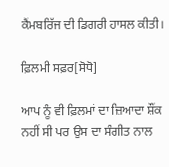ਕੈਂਮਬਰਿੱਜ ਦੀ ਡਿਗਰੀ ਹਾਸਲ ਕੀਤੀ।

ਫ਼ਿਲਮੀ ਸਫ਼ਰ[ਸੋਧੋ]

ਆਪ ਨੂੰ ਵੀ ਫ਼ਿਲਮਾਂ ਦਾ ਜ਼ਿਆਦਾ ਸ਼ੌਂਕ ਨਹੀਂ ਸੀ ਪਰ ਉਸ ਦਾ ਸੰਗੀਤ ਨਾਲ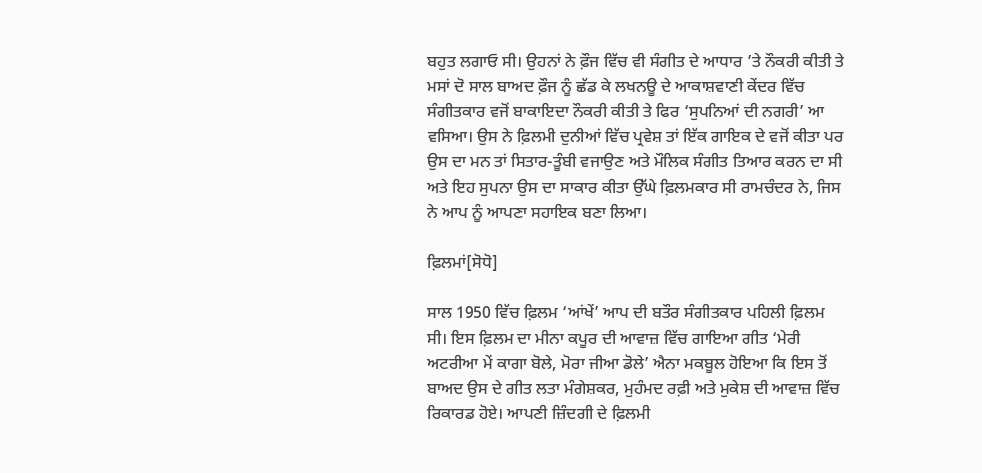ਬਹੁਤ ਲਗਾਓ ਸੀ। ਉਹਨਾਂ ਨੇ ਫ਼ੌਜ ਵਿੱਚ ਵੀ ਸੰਗੀਤ ਦੇ ਆਧਾਰ ’ਤੇ ਨੌਕਰੀ ਕੀਤੀ ਤੇ ਮਸਾਂ ਦੋ ਸਾਲ ਬਾਅਦ ਫ਼ੌਜ ਨੂੰ ਛੱਡ ਕੇ ਲਖਨਊ ਦੇ ਆਕਾਸ਼ਵਾਣੀ ਕੇਂਦਰ ਵਿੱਚ ਸੰਗੀਤਕਾਰ ਵਜੋਂ ਬਾਕਾਇਦਾ ਨੌਕਰੀ ਕੀਤੀ ਤੇ ਫਿਰ ‘ਸੁਪਨਿਆਂ ਦੀ ਨਗਰੀ’ ਆ ਵਸਿਆ। ਉਸ ਨੇ ਫ਼ਿਲਮੀ ਦੁਨੀਆਂ ਵਿੱਚ ਪ੍ਰਵੇਸ਼ ਤਾਂ ਇੱਕ ਗਾਇਕ ਦੇ ਵਜੋਂ ਕੀਤਾ ਪਰ ਉਸ ਦਾ ਮਨ ਤਾਂ ਸਿਤਾਰ-ਤੂੰਬੀ ਵਜਾਉਣ ਅਤੇ ਮੌਲਿਕ ਸੰਗੀਤ ਤਿਆਰ ਕਰਨ ਦਾ ਸੀ ਅਤੇ ਇਹ ਸੁਪਨਾ ਉਸ ਦਾ ਸਾਕਾਰ ਕੀਤਾ ਉੱਘੇ ਫ਼ਿਲਮਕਾਰ ਸੀ ਰਾਮਚੰਦਰ ਨੇ, ਜਿਸ ਨੇ ਆਪ ਨੂੰ ਆਪਣਾ ਸਹਾਇਕ ਬਣਾ ਲਿਆ।

ਫ਼ਿਲਮਾਂ[ਸੋਧੋ]

ਸਾਲ 1950 ਵਿੱਚ ਫ਼ਿਲਮ ‘ਆਂਖੇਂ’ ਆਪ ਦੀ ਬਤੌਰ ਸੰਗੀਤਕਾਰ ਪਹਿਲੀ ਫ਼ਿਲਮ ਸੀ। ਇਸ ਫ਼ਿਲਮ ਦਾ ਮੀਨਾ ਕਪੂਰ ਦੀ ਆਵਾਜ਼ ਵਿੱਚ ਗਾਇਆ ਗੀਤ ‘ਮੇਰੀ ਅਟਰੀਆ ਮੇਂ ਕਾਗਾ ਬੋਲੇ, ਮੋਰਾ ਜੀਆ ਡੋਲੇ’ ਐਨਾ ਮਕਬੂਲ ਹੋਇਆ ਕਿ ਇਸ ਤੋਂ ਬਾਅਦ ਉਸ ਦੇ ਗੀਤ ਲਤਾ ਮੰਗੇਸ਼ਕਰ, ਮੁਹੰਮਦ ਰਫ਼ੀ ਅਤੇ ਮੁਕੇਸ਼ ਦੀ ਆਵਾਜ਼ ਵਿੱਚ ਰਿਕਾਰਡ ਹੋਏ। ਆਪਣੀ ਜ਼ਿੰਦਗੀ ਦੇ ਫ਼ਿਲਮੀ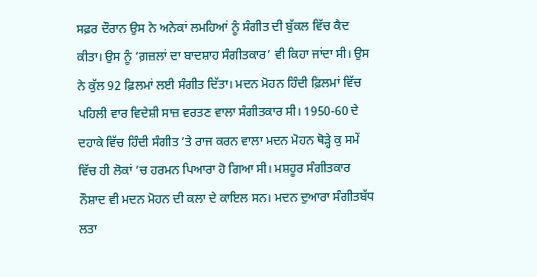ਸਫ਼ਰ ਦੌਰਾਨ ਉਸ ਨੇ ਅਨੇਕਾਂ ਲਮਹਿਆਂ ਨੂੰ ਸੰਗੀਤ ਦੀ ਬੁੱਕਲ ਵਿੱਚ ਕੈਦ ਕੀਤਾ। ਉਸ ਨੂੰ ‘ਗ਼ਜ਼ਲਾਂ ਦਾ ਬਾਦਸ਼ਾਹ ਸੰਗੀਤਕਾਰ’ ਵੀ ਕਿਹਾ ਜਾਂਦਾ ਸੀ। ਉਸ ਨੇ ਕੁੱਲ 92 ਫ਼ਿਲਮਾਂ ਲਈ ਸੰਗੀਤ ਦਿੱਤਾ। ਮਦਨ ਮੋਹਨ ਹਿੰਦੀ ਫ਼ਿਲਮਾਂ ਵਿੱਚ ਪਹਿਲੀ ਵਾਰ ਵਿਦੇਸ਼ੀ ਸਾਜ਼ ਵਰਤਣ ਵਾਲਾ ਸੰਗੀਤਕਾਰ ਸੀ। 1950-60 ਦੇ ਦਹਾਕੇ ਵਿੱਚ ਹਿੰਦੀ ਸੰਗੀਤ ’ਤੇ ਰਾਜ ਕਰਨ ਵਾਲਾ ਮਦਨ ਮੋਹਨ ਥੋੜ੍ਹੇ ਕੁ ਸਮੇਂ ਵਿੱਚ ਹੀ ਲੋਕਾਂ ’ਚ ਹਰਮਨ ਪਿਆਰਾ ਹੋ ਗਿਆ ਸੀ। ਮਸ਼ਹੂਰ ਸੰਗੀਤਕਾਰ ਨੌਸ਼ਾਦ ਵੀ ਮਦਨ ਮੋਹਨ ਦੀ ਕਲਾ ਦੇ ਕਾਇਲ ਸਨ। ਮਦਨ ਦੁਆਰਾ ਸੰਗੀਤਬੱਧ ਲਤਾ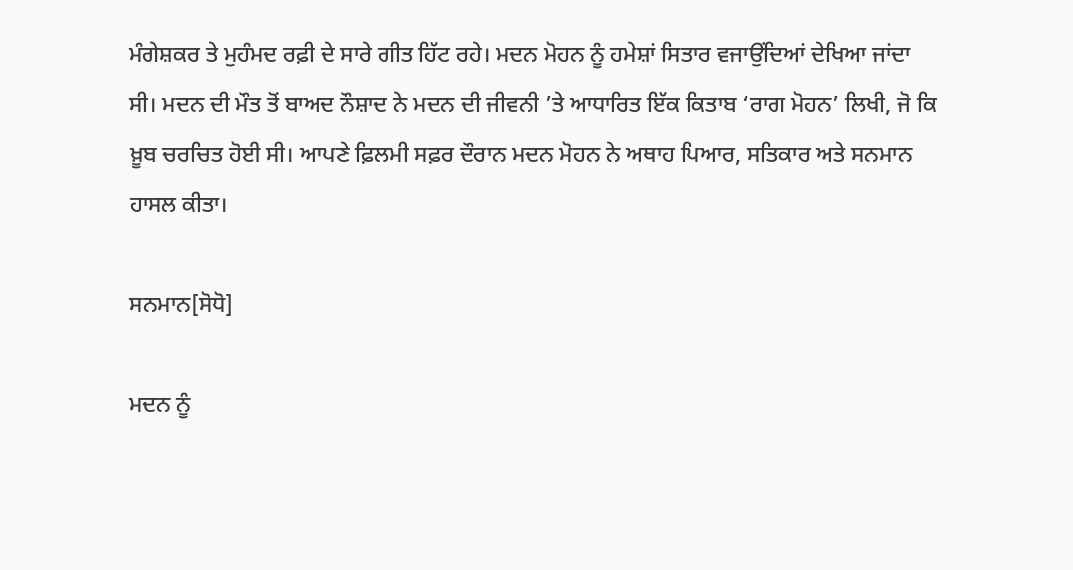ਮੰਗੇਸ਼ਕਰ ਤੇ ਮੁਹੰਮਦ ਰਫ਼ੀ ਦੇ ਸਾਰੇ ਗੀਤ ਹਿੱਟ ਰਹੇ। ਮਦਨ ਮੋਹਨ ਨੂੰ ਹਮੇਸ਼ਾਂ ਸਿਤਾਰ ਵਜਾਉਂਦਿਆਂ ਦੇਖਿਆ ਜਾਂਦਾ ਸੀ। ਮਦਨ ਦੀ ਮੌਤ ਤੋਂ ਬਾਅਦ ਨੌਸ਼ਾਦ ਨੇ ਮਦਨ ਦੀ ਜੀਵਨੀ ’ਤੇ ਆਧਾਰਿਤ ਇੱਕ ਕਿਤਾਬ ‘ਰਾਗ ਮੋਹਨ’ ਲਿਖੀ, ਜੋ ਕਿ ਖ਼ੂਬ ਚਰਚਿਤ ਹੋਈ ਸੀ। ਆਪਣੇ ਫ਼ਿਲਮੀ ਸਫ਼ਰ ਦੌਰਾਨ ਮਦਨ ਮੋਹਨ ਨੇ ਅਥਾਹ ਪਿਆਰ, ਸਤਿਕਾਰ ਅਤੇ ਸਨਮਾਨ ਹਾਸਲ ਕੀਤਾ।

ਸਨਮਾਨ[ਸੋਧੋ]

ਮਦਨ ਨੂੰ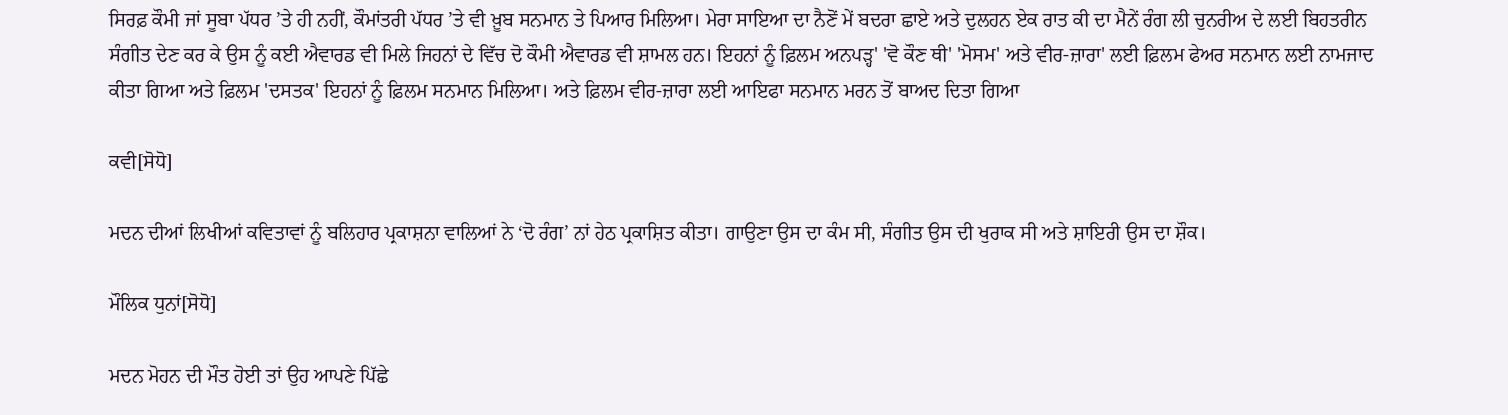ਸਿਰਫ਼ ਕੌਮੀ ਜਾਂ ਸੂਬਾ ਪੱਧਰ ’ਤੇ ਹੀ ਨਹੀਂ, ਕੌਮਾਂਤਰੀ ਪੱਧਰ ’ਤੇ ਵੀ ਖ਼ੂਬ ਸਨਮਾਨ ਤੇ ਪਿਆਰ ਮਿਲਿਆ। ਮੇਰਾ ਸਾਇਆ ਦਾ ਨੈਣੋਂ ਮੇਂ ਬਦਰਾ ਛਾਏ ਅਤੇ ਦੁਲਹਨ ਏਕ ਰਾਤ ਕੀ ਦਾ ਮੈਨੇਂ ਰੰਗ ਲੀ ਚੁਨਰੀਅ ਦੇ ਲਈ ਬਿਹਤਰੀਨ ਸੰਗੀਤ ਦੇਣ ਕਰ ਕੇ ਉਸ ਨੂੰ ਕਈ ਐਵਾਰਡ ਵੀ ਮਿਲੇ ਜਿਹਨਾਂ ਦੇ ਵਿੱਚ ਦੋ ਕੌਮੀ ਐਵਾਰਡ ਵੀ ਸ਼ਾਮਲ ਹਨ। ਇਹਨਾਂ ਨੂੰ ਫ਼ਿਲਮ ਅਨਪੜ੍ਹ' 'ਵੋ ਕੌਣ ਥੀ' 'ਮੋਸਮ' ਅਤੇ ਵੀਰ-ਜ਼ਾਰਾ' ਲਈ ਫ਼ਿਲਮ ਫੇਅਰ ਸਨਮਾਨ ਲਈ ਨਾਮਜਾਦ ਕੀਤਾ ਗਿਆ ਅਤੇ ਫ਼ਿਲਮ 'ਦਸਤਕ' ਇਹਨਾਂ ਨੂੰ ਫ਼ਿਲਮ ਸਨਮਾਨ ਮਿਲਿਆ। ਅਤੇ ਫ਼ਿਲਮ ਵੀਰ-ਜ਼ਾਰਾ ਲਈ ਆਇਫਾ ਸਨਮਾਨ ਮਰਨ ਤੋਂ ਬਾਅਦ ਦਿਤਾ ਗਿਆ

ਕਵੀ[ਸੋਧੋ]

ਮਦਨ ਦੀਆਂ ਲਿਖੀਆਂ ਕਵਿਤਾਵਾਂ ਨੂੰ ਬਲਿਹਾਰ ਪ੍ਰਕਾਸ਼ਨਾ ਵਾਲਿਆਂ ਨੇ ‘ਦੋ ਰੰਗ’ ਨਾਂ ਹੇਠ ਪ੍ਰਕਾਸ਼ਿਤ ਕੀਤਾ। ਗਾਉਣਾ ਉਸ ਦਾ ਕੰਮ ਸੀ, ਸੰਗੀਤ ਉਸ ਦੀ ਖੁਰਾਕ ਸੀ ਅਤੇ ਸ਼ਾਇਰੀ ਉਸ ਦਾ ਸ਼ੌਕ।

ਮੌਲਿਕ ਧੁਨਾਂ[ਸੋਧੋ]

ਮਦਨ ਮੋਹਨ ਦੀ ਮੌਤ ਹੋਈ ਤਾਂ ਉਹ ਆਪਣੇ ਪਿੱਛੇ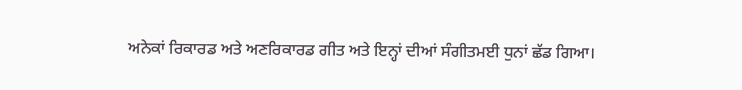ਅਨੇਕਾਂ ਰਿਕਾਰਡ ਅਤੇ ਅਣਰਿਕਾਰਡ ਗੀਤ ਅਤੇ ਇਨ੍ਹਾਂ ਦੀਆਂ ਸੰਗੀਤਮਈ ਧੁਨਾਂ ਛੱਡ ਗਿਆ।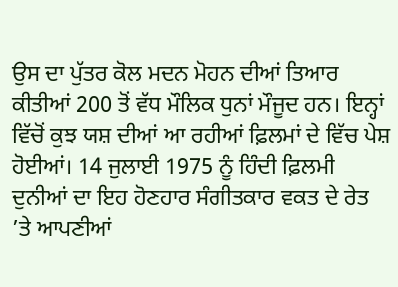ਉਸ ਦਾ ਪੁੱਤਰ ਕੋਲ ਮਦਨ ਮੋਹਨ ਦੀਆਂ ਤਿਆਰ ਕੀਤੀਆਂ 200 ਤੋਂ ਵੱਧ ਮੌਲਿਕ ਧੁਨਾਂ ਮੌਜੂਦ ਹਨ। ਇਨ੍ਹਾਂ ਵਿੱਚੋਂ ਕੁਝ ਯਸ਼ ਦੀਆਂ ਆ ਰਹੀਆਂ ਫ਼ਿਲਮਾਂ ਦੇ ਵਿੱਚ ਪੇਸ਼ ਹੋਈਆਂ। 14 ਜੁਲਾਈ 1975 ਨੂੰ ਹਿੰਦੀ ਫ਼ਿਲਮੀ ਦੁਨੀਆਂ ਦਾ ਇਹ ਹੋਣਹਾਰ ਸੰਗੀਤਕਾਰ ਵਕਤ ਦੇ ਰੇਤ ’ਤੇ ਆਪਣੀਆਂ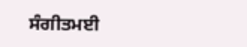ਸੰਗੀਤਮਈ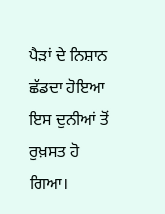ਪੈੜਾਂ ਦੇ ਨਿਸ਼ਾਨ ਛੱਡਦਾ ਹੋਇਆ ਇਸ ਦੁਨੀਆਂ ਤੋਂ ਰੁਖ਼ਸਤ ਹੋ ਗਿਆ।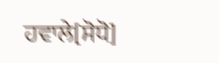ਹਵਾਲੇ[ਸੋਧੋ]